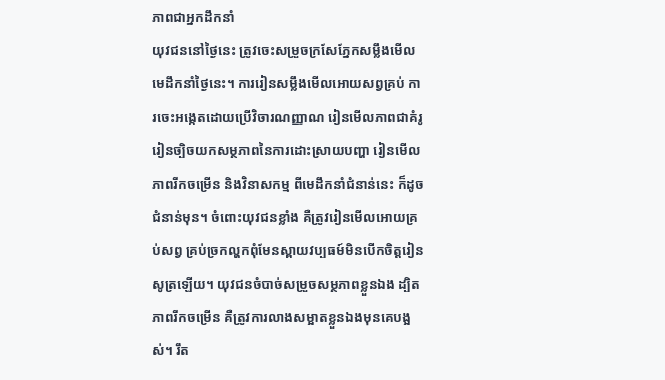ភាពជាអ្នកដឹកនាំ
យុវជននៅថ្ងៃនេះ ត្រូវចេះសម្រួចក្រសែភ្នែកសម្លឹងមើលមេដឹកនាំថ្ងៃនេះ។ ការរៀនសម្លឹងមើលអោយសព្វគ្រប់ ការចេះអង្កេតដោយប្រើវិចារណញ្ញាណ រៀនមើលភាពជាគំរូ រៀនច្បិចយកសម្ថភាពនៃការដោះស្រាយបញ្ហា រៀនមើលភាពរីកចម្រើន និងវិនាសកម្ម ពីមេដឹកនាំជំនាន់នេះ ក៏ដូចជំនាន់មុន។ ចំពោះយុវជនខ្លាំង គឺត្រូវរៀនមើលអោយគ្រប់សព្វ គ្រប់ច្រកល្ហកពុំមែនស្ពាយវប្បធម៍មិនបើកចិត្តរៀនសូត្រឡើយ។ យុវជនចំបាច់សម្រួចសម្ថភាពខ្លួនឯង ដ្បិតភាពរីកចម្រើន គឺត្រូវការលាងសម្អាតខ្លួនឯងមុនគេបង្អស់។ រឹត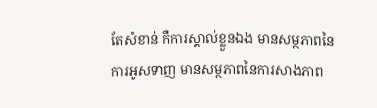តែសំខាន់ កឺការស្គាល់ខ្លួនឯង មានសម្ថភាពនៃការអូសទាញ មានសម្ថភាពនៃការសាងភាព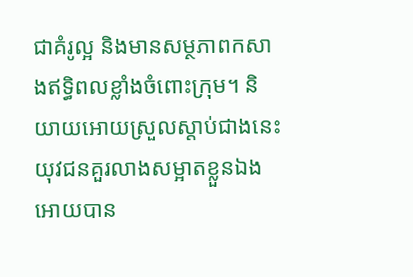ជាគំរូល្អ និងមានសម្ថភាពកសាងឥទ្ធិពលខ្លាំងចំពោះក្រុម។ និយាយអោយស្រួលស្ដាប់ជាងនេះ យុវជនគួរលាងសម្អាតខ្លួនឯងអោយបាន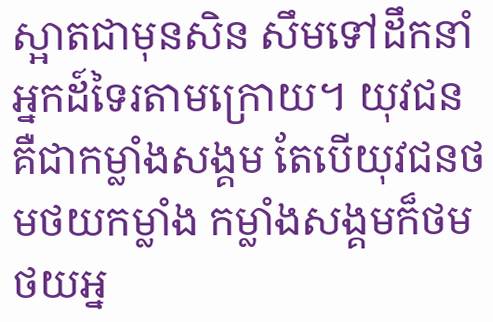ស្អាតជាមុនសិន សឹមទៅដឹកនាំអ្នកដ៍ទៃរតាមក្រោយ។ យុវជន គឺជាកម្លាំងសង្គម តែបើយុវជនថមថយកម្លាំង កម្លាំងសង្គមក៏ថមថយអ្ន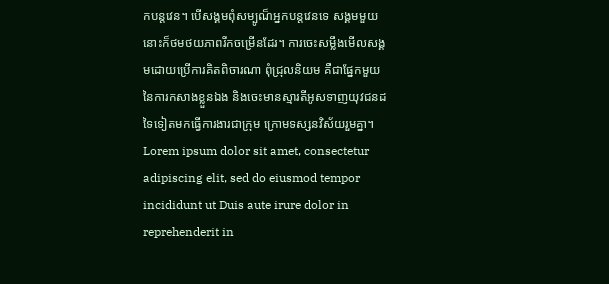កបន្តវេន។ បើសង្គមពុំសម្បូណ៏អ្នកបន្តវេនទេ សង្គមមួយនោះក៏ថមថយភាពរីកចម្រើនដែរ។ ការចេះសម្លឹងមើលសង្គមដោយប្រើការគិតពិចារណា ពុំជ្រុលនិយម គឺជាផ្នែកមួយនៃការកសាងខ្លួនឯង និងចេះមានស្មារតីអូសទាញយុវជនដទៃទៀតមកធ្វើការងារជាក្រុម ក្រោមទស្សនវិស័យរួមគ្នា។ Lorem ipsum dolor sit amet, consectetur adipiscing elit, sed do eiusmod tempor incididunt ut Duis aute irure dolor in reprehenderit in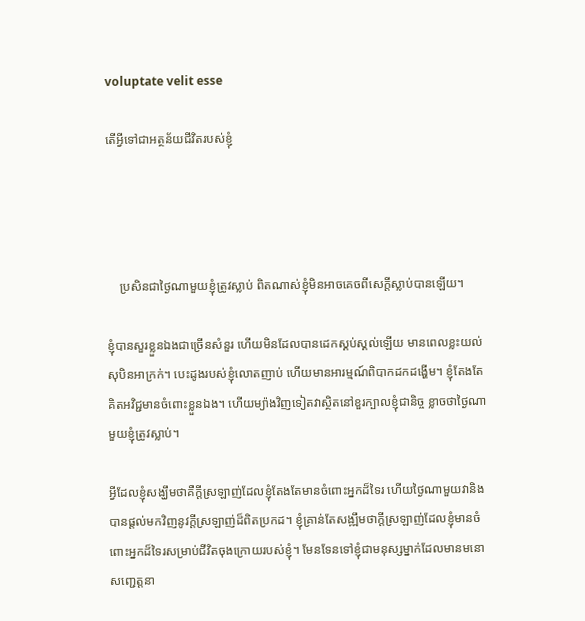voluptate velit esse

តើអ្វីទៅជាអត្ថន័យជីវិតរបស់ខ្ញុំ




    ប្រសិនជាថ្ងៃណាមួយខ្ញុំត្រូវស្លាប់ ពិតណាស់ខ្ញុំមិនអាចគេចពីសេក្ដីស្លាប់បានឡើយ។

ខ្ញុំបានសួរខ្លួនឯងជាច្រើនសំនួរ ហើយមិនដែលបានដេកស្គប់ស្គល់ឡើយ មានពេលខ្លះយល់សុបិនអាក្រក់។ បេះដូងរបស់ខ្ញុំលោតញាប់ ហើយមានអារម្មណ៍ពិបាកដកដង្ហើម។ ខ្ញុំតែងតែគិតអវិជ្ជមានចំពោះខ្លួនឯង។ ហើយម្យ៉ាងវិញទៀតវាស្ថិតនៅខួរក្បាលខ្ញុំជានិច្ច ខ្លាចថាថ្ងៃណាមួយខ្ញុំត្រូវស្លាប់។

អ្វីដែលខ្ញុំសង្ឃឹមថាគឺក្ដីស្រឡាញ់ដែលខ្ញុំតែងតែមានចំពោះអ្នកដ៏ទៃរ ហើយថ្ងៃណាមួយវានិងបានផ្ដល់មកវិញនូវក្ដីស្រឡាញ់ដ៏ពិតប្រកដ។ ខ្ញុំគ្រាន់តែសង្ឍឹមថាក្ដីស្រឡាញ់ដែលខ្ញុំមានចំពោះអ្នកដ៏ទៃរសម្រាប់ជីវិតចុងក្រោយរបស់ខ្ញុំ។ មែនទែនទៅខ្ញុំជាមនុស្សម្នាក់ដែលមានមនោសញ្ជេត្តនា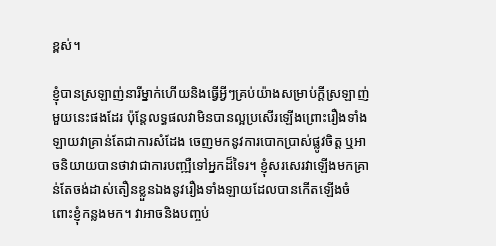ខ្ពស់។

ខ្ញុំបានស្រឡាញ់នារីម្នាក់ហើយនិងធ្វើអ្វីៗគ្រប់យ៉ាងសម្រាប់ក្ដីស្រឡាញ់មួយនេះផងដែរ ប៉ុន្តែលទ្ធផលវាមិនបានល្អប្រសើរឡើងព្រោះរឿងទាំងឡាយវាគ្រាន់តែជាការសំដែង ចេញមកនូវការបោកប្រាស់ផ្លូវចិត្ត ឬអាចនិយាយបានថាវាជាការបញ្ឍឺទៅអ្នកដ៏ទៃរ។ ខ្ញុំសរសេរវាឡើងមកគ្រាន់តែចង់ដាស់តឿនខ្លួនឯងនូវរឿងទាំងឡាយដែលបានកើតឡើងចំពោះខ្ញុំកន្លងមក។ វាអាចនិងបញ្ចប់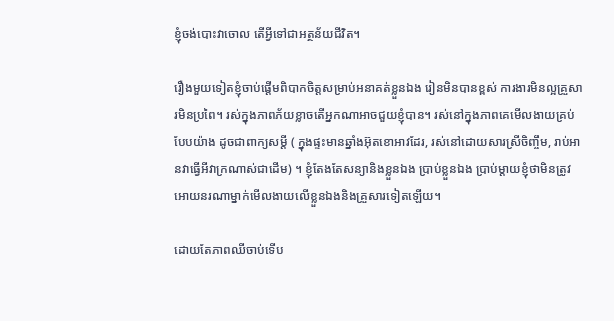ខ្ញុំចង់បោះវាចោល តើអ្វីទៅជាអត្ថន័យជីវិត។

រឿងមួយទៀតខ្ញុំចាប់ផ្ដើមពិបាកចិត្តសម្រាប់អនាគត់ខ្លួនឯង រៀនមិនបានខ្ពស់ ការងារមិនល្អគ្រួសារមិនប្រពៃ។ រស់ក្នុងភាពភ័យខ្លាចតើអ្នកណាអាចជួយខ្ញុំបាន។ រស់នៅក្នុងភាពគេមើលងាយគ្រប់បែបយ៉ាង ដូចជាពាក្យសម្ដី ( ក្នុងផ្ទះមានឆ្នាំងអ៊ុតខោអាវដែរ, រស់នៅដោយសារស្រីចិញ្ចឹម, រាប់អានវាធ្វើអីវាក្រណាស់ជាដើម) ។ ខ្ញុំតែងតែសន្យានិងខ្លួនឯង ប្រាប់ខ្លួនឯង ប្រាប់ម្ដាយខ្ញុំថាមិនត្រូវអោយនរណាម្នាក់មើលងាយលើខ្លួនឯងនិងគ្រួសារទៀតឡើយ។

ដោយតែភាពឈីចាប់ទើប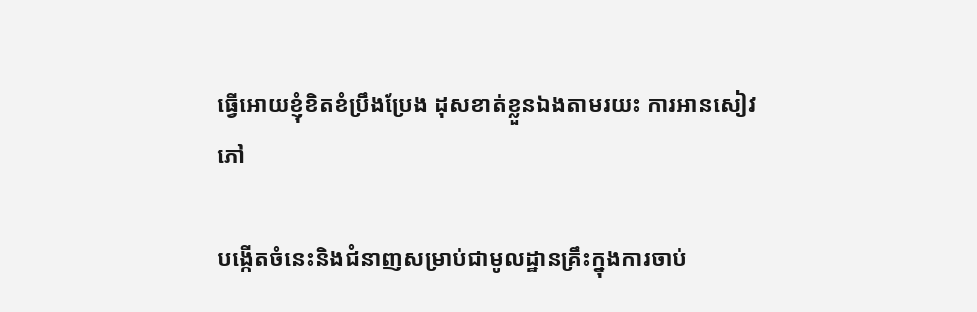ធ្វើអោយខ្ញុំខិតខំប្រឹងប្រែង ដុសខាត់ខ្លួនឯងតាមរយះ ការអានសៀវភៅ

បង្កើតចំនេះនិងជំនាញសម្រាប់ជាមូលដ្ឋានគ្រឹះក្នុងការចាប់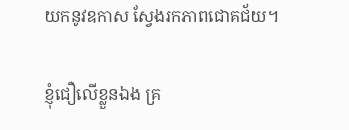យកនូវឧកាស ស្វែងរកភាពជោគជ័យ។

ខ្ញុំជឿលើខ្លួនឯង គ្រ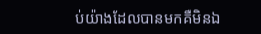ប់យ៉ាងដែលបានមកគឺមិនឯ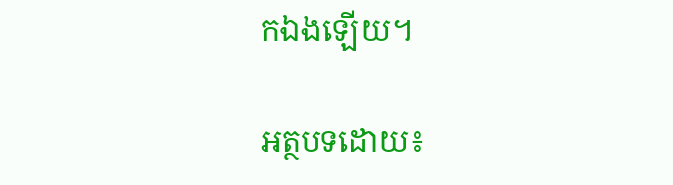កឯងឡើយ។

អត្ថបទដោយ៖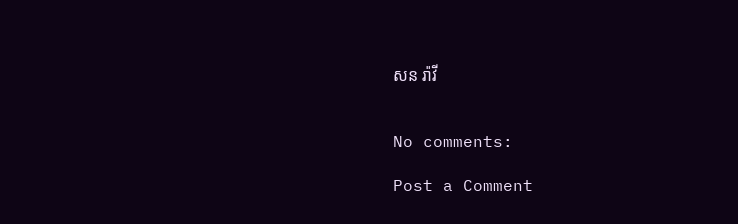សន រ៉ាវី


No comments:

Post a Comment